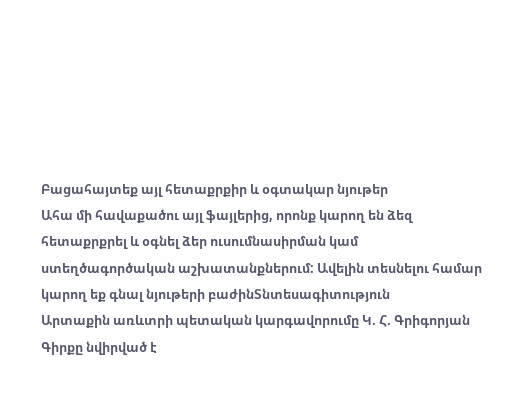Բացահայտեք այլ հետաքրքիր և օգտակար նյութեր
Ահա մի հավաքածու այլ ֆայլերից, որոնք կարող են ձեզ հետաքրքրել և օգնել ձեր ուսումնասիրման կամ ստեղծագործական աշխատանքներում: Ավելին տեսնելու համար կարող եք գնալ նյութերի բաժինՏնտեսագիտություն
Արտաքին առևտրի պետական կարգավորումը Կ. Հ. Գրիգորյան
Գիրքը նվիրված է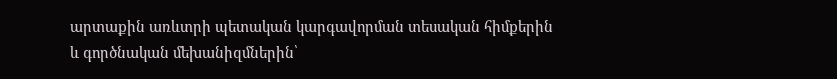արտաքին առևտրի պետական կարգավորման տեսական հիմքերին և գործնական մեխանիզմներին՝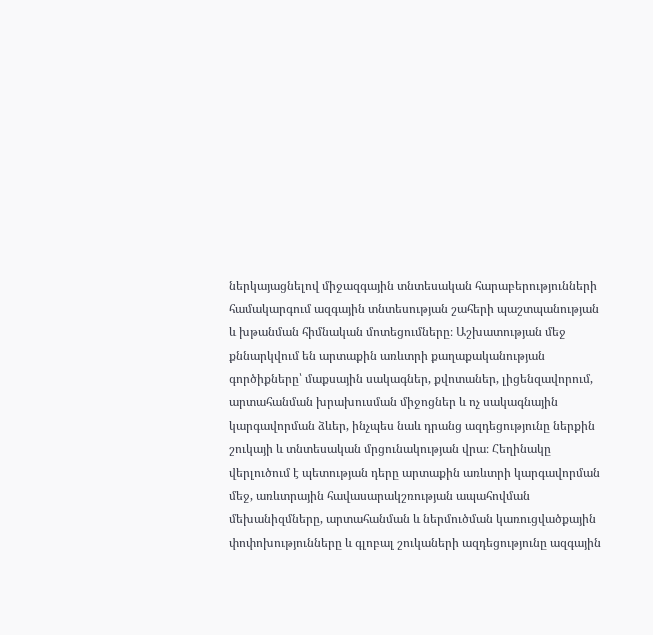ներկայացնելով միջազգային տնտեսական հարաբերությունների համակարգում ազգային տնտեսության շահերի պաշտպանության և խթանման հիմնական մոտեցումները։ Աշխատության մեջ քննարկվում են արտաքին առևտրի քաղաքականության գործիքները՝ մաքսային սակագներ, քվոտաներ, լիցենզավորում, արտահանման խրախուսման միջոցներ և ոչ սակագնային կարգավորման ձևեր, ինչպես նաև դրանց ազդեցությունը ներքին շուկայի և տնտեսական մրցունակության վրա։ Հեղինակը վերլուծում է պետության դերը արտաքին առևտրի կարգավորման մեջ, առևտրային հավասարակշռության ապահովման մեխանիզմները, արտահանման և ներմուծման կառուցվածքային փոփոխությունները և գլոբալ շուկաների ազդեցությունը ազգային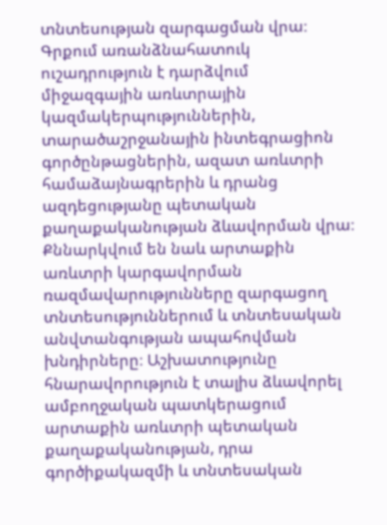տնտեսության զարգացման վրա։ Գրքում առանձնահատուկ ուշադրություն է դարձվում միջազգային առևտրային կազմակերպություններին, տարածաշրջանային ինտեգրացիոն գործընթացներին, ազատ առևտրի համաձայնագրերին և դրանց ազդեցությանը պետական քաղաքականության ձևավորման վրա։ Քննարկվում են նաև արտաքին առևտրի կարգավորման ռազմավարությունները զարգացող տնտեսություններում և տնտեսական անվտանգության ապահովման խնդիրները։ Աշխատությունը հնարավորություն է տալիս ձևավորել ամբողջական պատկերացում արտաքին առևտրի պետական քաղաքականության, դրա գործիքակազմի և տնտեսական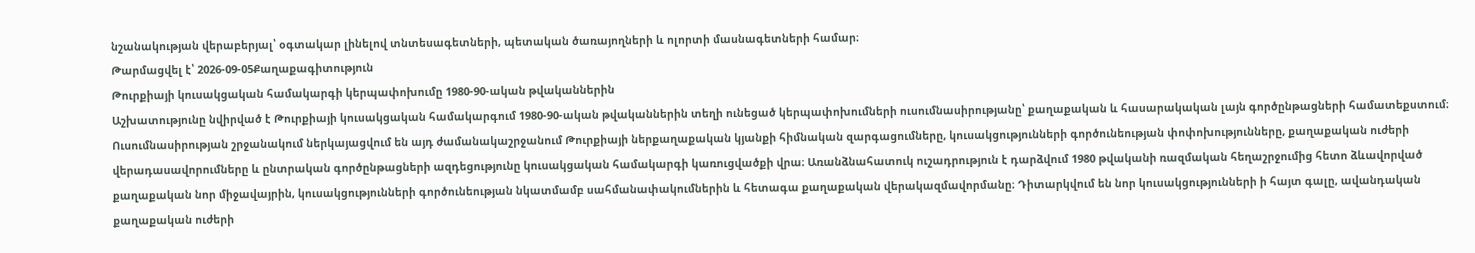նշանակության վերաբերյալ՝ օգտակար լինելով տնտեսագետների, պետական ծառայողների և ոլորտի մասնագետների համար։
Թարմացվել է՝ 2026-09-05Քաղաքագիտություն
Թուրքիայի կուսակցական համակարգի կերպափոխումը 1980-90-ական թվականներին
Աշխատությունը նվիրված է Թուրքիայի կուսակցական համակարգում 1980-90-ական թվականներին տեղի ունեցած կերպափոխումների ուսումնասիրությանը՝ քաղաքական և հասարակական լայն գործընթացների համատեքստում։ Ուսումնասիրության շրջանակում ներկայացվում են այդ ժամանակաշրջանում Թուրքիայի ներքաղաքական կյանքի հիմնական զարգացումները, կուսակցությունների գործունեության փոփոխությունները, քաղաքական ուժերի վերադասավորումները և ընտրական գործընթացների ազդեցությունը կուսակցական համակարգի կառուցվածքի վրա։ Առանձնահատուկ ուշադրություն է դարձվում 1980 թվականի ռազմական հեղաշրջումից հետո ձևավորված քաղաքական նոր միջավայրին, կուսակցությունների գործունեության նկատմամբ սահմանափակումներին և հետագա քաղաքական վերակազմավորմանը։ Դիտարկվում են նոր կուսակցությունների ի հայտ գալը, ավանդական քաղաքական ուժերի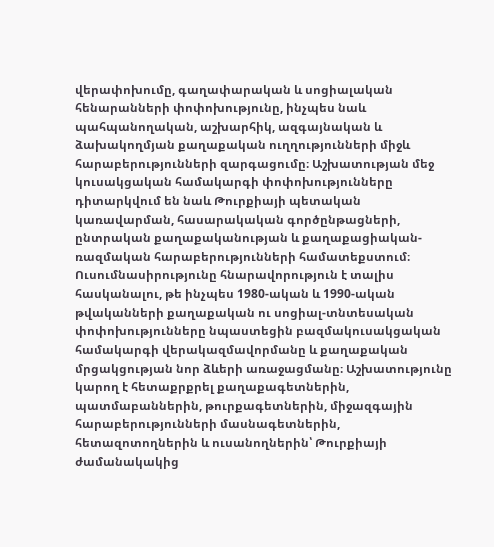վերափոխումը, գաղափարական և սոցիալական հենարանների փոփոխությունը, ինչպես նաև պահպանողական, աշխարհիկ, ազգայնական և ձախակողմյան քաղաքական ուղղությունների միջև հարաբերությունների զարգացումը։ Աշխատության մեջ կուսակցական համակարգի փոփոխությունները դիտարկվում են նաև Թուրքիայի պետական կառավարման, հասարակական գործընթացների, ընտրական քաղաքականության և քաղաքացիական-ռազմական հարաբերությունների համատեքստում։ Ուսումնասիրությունը հնարավորություն է տալիս հասկանալու, թե ինչպես 1980-ական և 1990-ական թվականների քաղաքական ու սոցիալ-տնտեսական փոփոխությունները նպաստեցին բազմակուսակցական համակարգի վերակազմավորմանը և քաղաքական մրցակցության նոր ձևերի առաջացմանը։ Աշխատությունը կարող է հետաքրքրել քաղաքագետներին, պատմաբաններին, թուրքագետներին, միջազգային հարաբերությունների մասնագետներին, հետազոտողներին և ուսանողներին՝ Թուրքիայի ժամանակակից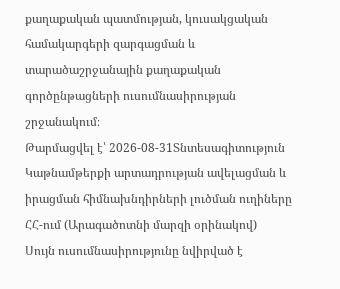քաղաքական պատմության, կուսակցական համակարգերի զարգացման և տարածաշրջանային քաղաքական գործընթացների ուսումնասիրության շրջանակում։
Թարմացվել է՝ 2026-08-31Տնտեսագիտություն
Կաթնամթերքի արտադրության ավելացման և իրացման հիմնախնդիրների լուծման ուղիները ՀՀ-ում (Արագածոտնի մարզի օրինակով)
Սույն ուսումնասիրությունը նվիրված է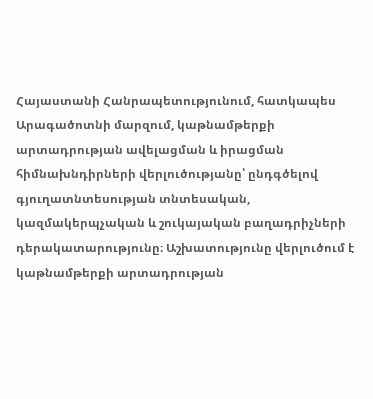Հայաստանի Հանրապետությունում, հատկապես Արագածոտնի մարզում, կաթնամթերքի արտադրության ավելացման և իրացման հիմնախնդիրների վերլուծությանը՝ ընդգծելով գյուղատնտեսության տնտեսական, կազմակերպչական և շուկայական բաղադրիչների դերակատարությունը։ Աշխատությունը վերլուծում է կաթնամթերքի արտադրության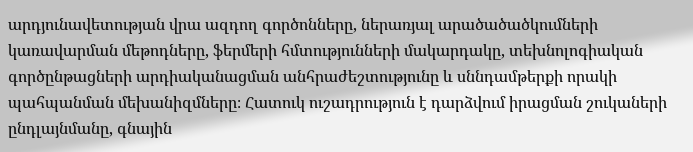արդյունավետության վրա ազդող գործոնները, ներառյալ արածածածկումների կառավարման մեթոդները, ֆերմերի հմտությունների մակարդակը, տեխնոլոգիական գործընթացների արդիականացման անհրաժեշտությունը և սննդամթերքի որակի պահպանման մեխանիզմները։ Հատուկ ուշադրություն է դարձվում իրացման շուկաների ընդլայնմանը, գնային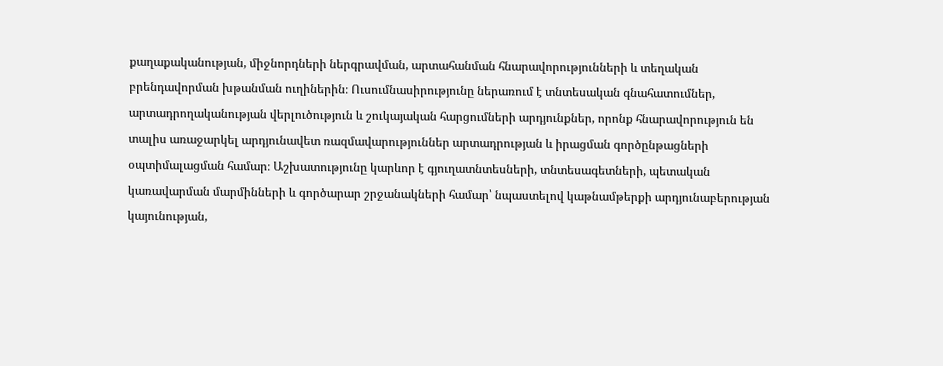քաղաքականության, միջնորդների ներգրավման, արտահանման հնարավորությունների և տեղական բրենդավորման խթանման ուղիներին։ Ուսումնասիրությունը ներառում է տնտեսական գնահատումներ, արտադրողականության վերլուծություն և շուկայական հարցումների արդյունքներ, որոնք հնարավորություն են տալիս առաջարկել արդյունավետ ռազմավարություններ արտադրության և իրացման գործընթացների օպտիմալացման համար։ Աշխատությունը կարևոր է գյուղատնտեսների, տնտեսագետների, պետական կառավարման մարմինների և գործարար շրջանակների համար՝ նպաստելով կաթնամթերքի արդյունաբերության կայունության,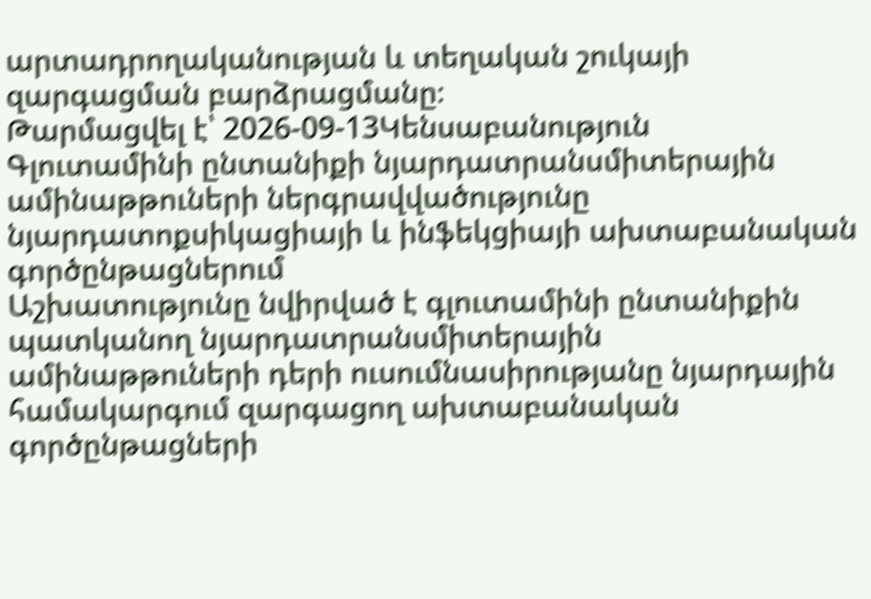արտադրողականության և տեղական շուկայի զարգացման բարձրացմանը։
Թարմացվել է՝ 2026-09-13Կենսաբանություն
Գլուտամինի ընտանիքի նյարդատրանսմիտերային ամինաթթուների ներգրավվածությունը նյարդատոքսիկացիայի և ինֆեկցիայի ախտաբանական գործընթացներում
Աշխատությունը նվիրված է գլուտամինի ընտանիքին պատկանող նյարդատրանսմիտերային ամինաթթուների դերի ուսումնասիրությանը նյարդային համակարգում զարգացող ախտաբանական գործընթացների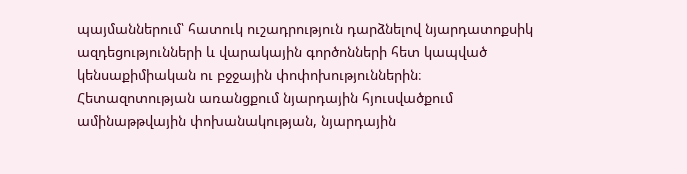պայմաններում՝ հատուկ ուշադրություն դարձնելով նյարդատոքսիկ ազդեցությունների և վարակային գործոնների հետ կապված կենսաքիմիական ու բջջային փոփոխություններին։ Հետազոտության առանցքում նյարդային հյուսվածքում ամինաթթվային փոխանակության, նյարդային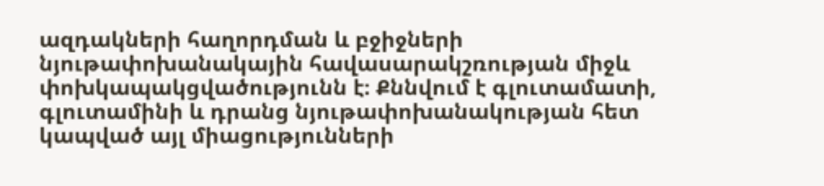ազդակների հաղորդման և բջիջների նյութափոխանակային հավասարակշռության միջև փոխկապակցվածությունն է։ Քննվում է գլուտամատի, գլուտամինի և դրանց նյութափոխանակության հետ կապված այլ միացությունների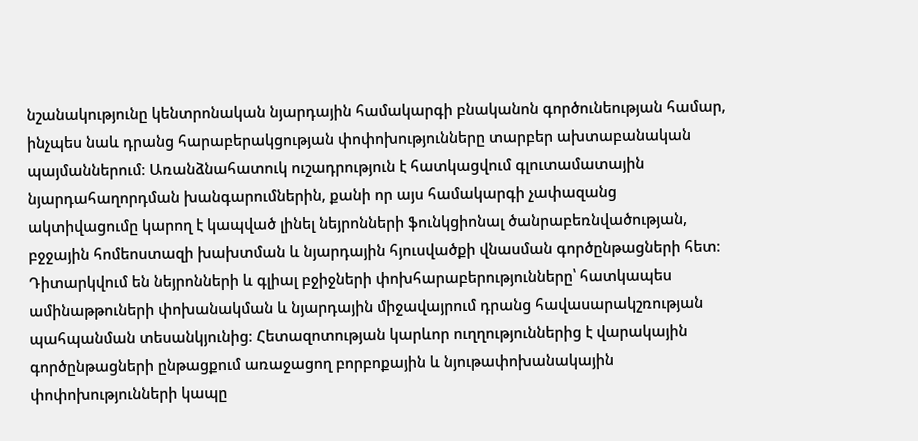նշանակությունը կենտրոնական նյարդային համակարգի բնականոն գործունեության համար, ինչպես նաև դրանց հարաբերակցության փոփոխությունները տարբեր ախտաբանական պայմաններում։ Առանձնահատուկ ուշադրություն է հատկացվում գլուտամատային նյարդահաղորդման խանգարումներին, քանի որ այս համակարգի չափազանց ակտիվացումը կարող է կապված լինել նեյրոնների ֆունկցիոնալ ծանրաբեռնվածության, բջջային հոմեոստազի խախտման և նյարդային հյուսվածքի վնասման գործընթացների հետ։ Դիտարկվում են նեյրոնների և գլիալ բջիջների փոխհարաբերությունները՝ հատկապես ամինաթթուների փոխանակման և նյարդային միջավայրում դրանց հավասարակշռության պահպանման տեսանկյունից։ Հետազոտության կարևոր ուղղություններից է վարակային գործընթացների ընթացքում առաջացող բորբոքային և նյութափոխանակային փոփոխությունների կապը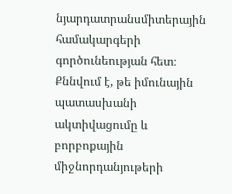նյարդատրանսմիտերային համակարգերի գործունեության հետ։ Քննվում է, թե իմունային պատասխանի ակտիվացումը և բորբոքային միջնորդանյութերի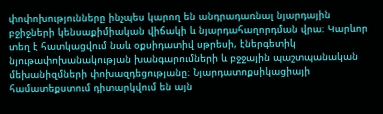փոփոխությունները ինչպես կարող են անդրադառնալ նյարդային բջիջների կենսաքիմիական վիճակի և նյարդահաղորդման վրա։ Կարևոր տեղ է հատկացվում նաև օքսիդատիվ սթրեսի, էներգետիկ նյութափոխանակության խանգարումների և բջջային պաշտպանական մեխանիզմների փոխազդեցությանը։ Նյարդատոքսիկացիայի համատեքստում դիտարկվում են այն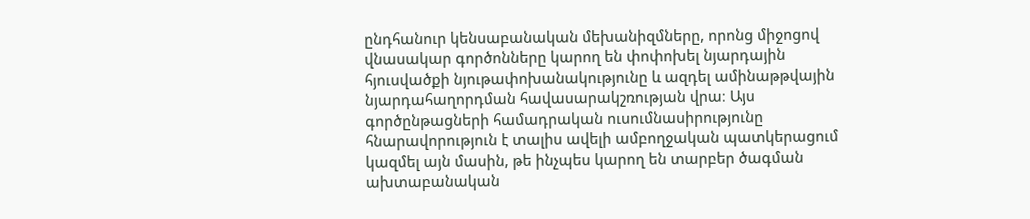ընդհանուր կենսաբանական մեխանիզմները, որոնց միջոցով վնասակար գործոնները կարող են փոփոխել նյարդային հյուսվածքի նյութափոխանակությունը և ազդել ամինաթթվային նյարդահաղորդման հավասարակշռության վրա։ Այս գործընթացների համադրական ուսումնասիրությունը հնարավորություն է տալիս ավելի ամբողջական պատկերացում կազմել այն մասին, թե ինչպես կարող են տարբեր ծագման ախտաբանական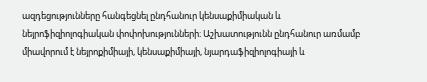ազդեցությունները հանգեցնել ընդհանուր կենսաքիմիական և նեյրոֆիզիոլոգիական փոփոխությունների։ Աշխատությունն ընդհանուր առմամբ միավորում է նեյրոքիմիայի, կենսաքիմիայի, նյարդաֆիզիոլոգիայի և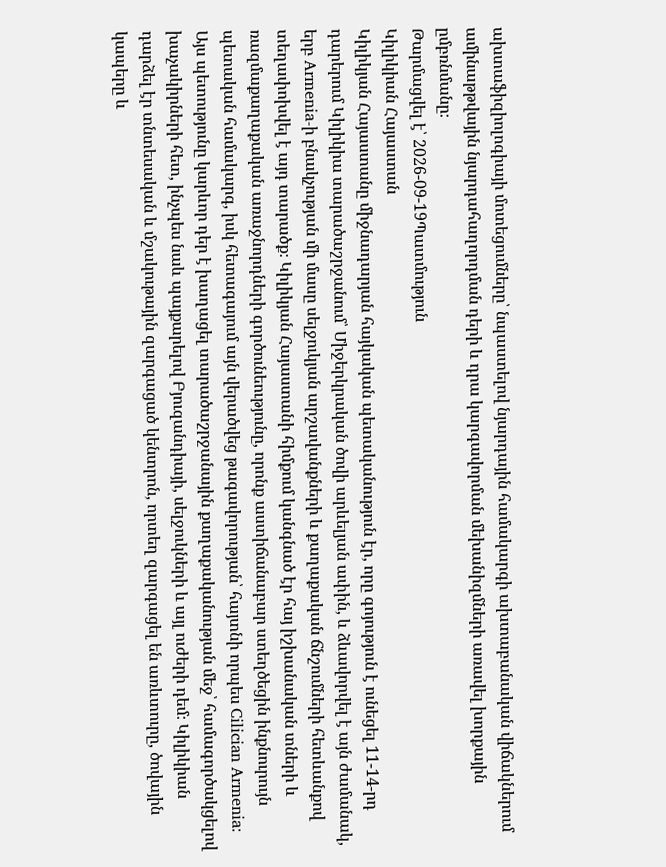ախտաֆիզիոլոգիայի մոտեցումները՝ նպաստելով նյարդային համակարգի ախտաբանական վիճակներում ամինաթթվային նյարդահաղորդման դերի և դրա կարգավորման մեխանիզմների առավել խորքային ըմբռնմանը։
Թարմացվել է՝ 2026-09-19Պատմություն
Կիլիկիան Հայաստան
Կիլիկյան Հայաստանը միջնադարյան հայկական պետականություն էր, որը գոյություն է ունեցել 11-14-րդ դարերում Կիլիկիա տարածաշրջանում՝ Միջերկրական ծովի արևելյան ափին, և ձևավորվել է այն ժամանակ, երբ Armenia-ի բնակչության մի մասը սելջուկյան արշավանքների և քաղաքական ճնշումների հետևանքով տեղափոխվել է այդ տարածք։ Կիլիկյան Հայաստանի հիմքում կանգնած էր հայ իշխանական տների և ռազմաքաղաքական առաջնորդների գործունեությունը, որոնք աստիճանաբար ստեղծեցին ինքնուրույն պետական համակարգ, իսկ հետագայում այն վերածվեց թագավորության՝ հայտնի որպես Cilician Armenia։ Այս պետությունը կարևոր դեր է խաղացել տարածաշրջանային քաղաքականության մեջ՝ համագործակցելով խաչակիրների հետ, ինչպես նաև պայքարելով Բյուզանդիայի, սելջուկների և այլ ուժերի դեմ։ Կիլիկիան դարձել էր տնտեսական և մշակութային զարգացած կենտրոն, որտեղ զարգացել են առևտուրը, ծովային կապերը և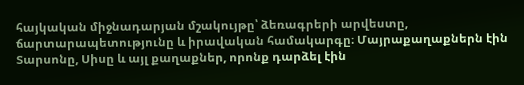հայկական միջնադարյան մշակույթը՝ ձեռագրերի արվեստը, ճարտարապետությունը և իրավական համակարգը։ Մայրաքաղաքներն էին Տարսոնը, Սիսը և այլ քաղաքներ, որոնք դարձել էին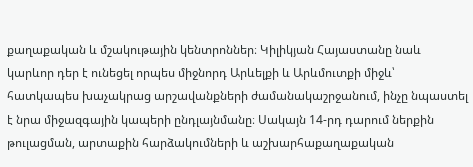քաղաքական և մշակութային կենտրոններ։ Կիլիկյան Հայաստանը նաև կարևոր դեր է ունեցել որպես միջնորդ Արևելքի և Արևմուտքի միջև՝ հատկապես խաչակրաց արշավանքների ժամանակաշրջանում, ինչը նպաստել է նրա միջազգային կապերի ընդլայնմանը։ Սակայն 14-րդ դարում ներքին թուլացման, արտաքին հարձակումների և աշխարհաքաղաքական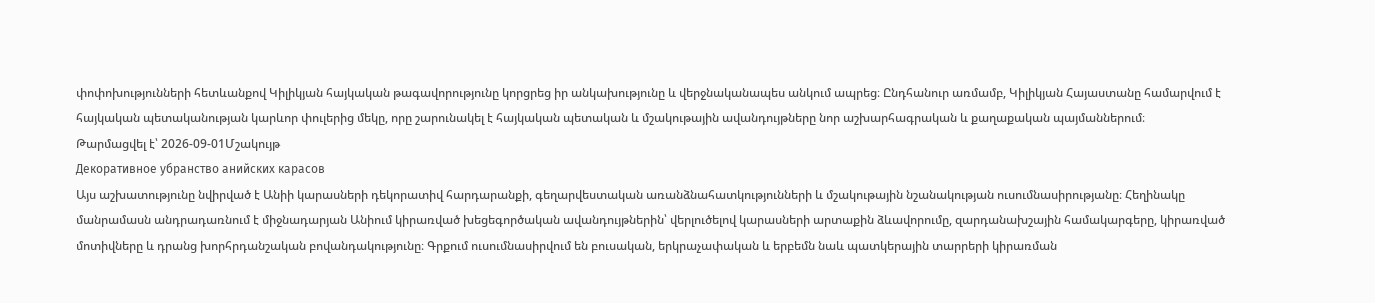փոփոխությունների հետևանքով Կիլիկյան հայկական թագավորությունը կորցրեց իր անկախությունը և վերջնականապես անկում ապրեց։ Ընդհանուր առմամբ, Կիլիկյան Հայաստանը համարվում է հայկական պետականության կարևոր փուլերից մեկը, որը շարունակել է հայկական պետական և մշակութային ավանդույթները նոր աշխարհագրական և քաղաքական պայմաններում։
Թարմացվել է՝ 2026-09-01Մշակույթ
Декоративное убранство анийских карасов
Այս աշխատությունը նվիրված է Անիի կարասների դեկորատիվ հարդարանքի, գեղարվեստական առանձնահատկությունների և մշակութային նշանակության ուսումնասիրությանը։ Հեղինակը մանրամասն անդրադառնում է միջնադարյան Անիում կիրառված խեցեգործական ավանդույթներին՝ վերլուծելով կարասների արտաքին ձևավորումը, զարդանախշային համակարգերը, կիրառված մոտիվները և դրանց խորհրդանշական բովանդակությունը։ Գրքում ուսումնասիրվում են բուսական, երկրաչափական և երբեմն նաև պատկերային տարրերի կիրառման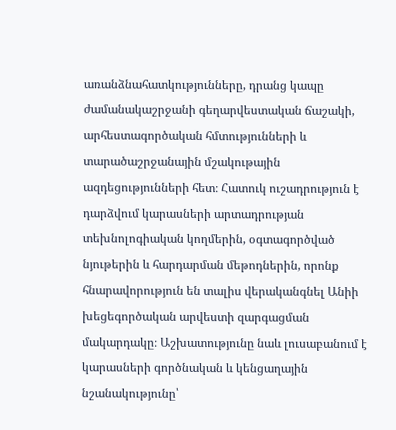առանձնահատկությունները, դրանց կապը ժամանակաշրջանի գեղարվեստական ճաշակի, արհեստագործական հմտությունների և տարածաշրջանային մշակութային ազդեցությունների հետ։ Հատուկ ուշադրություն է դարձվում կարասների արտադրության տեխնոլոգիական կողմերին, օգտագործված նյութերին և հարդարման մեթոդներին, որոնք հնարավորություն են տալիս վերականգնել Անիի խեցեգործական արվեստի զարգացման մակարդակը։ Աշխատությունը նաև լուսաբանում է կարասների գործնական և կենցաղային նշանակությունը՝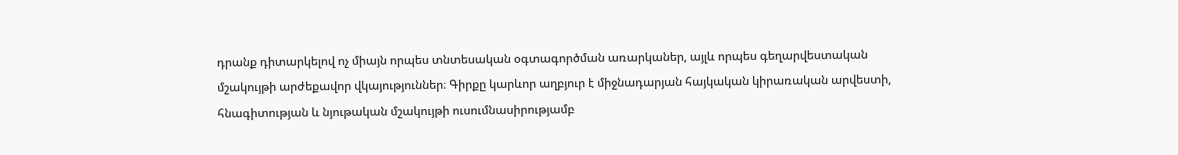դրանք դիտարկելով ոչ միայն որպես տնտեսական օգտագործման առարկաներ, այլև որպես գեղարվեստական մշակույթի արժեքավոր վկայություններ։ Գիրքը կարևոր աղբյուր է միջնադարյան հայկական կիրառական արվեստի, հնագիտության և նյութական մշակույթի ուսումնասիրությամբ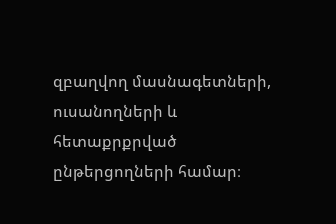զբաղվող մասնագետների, ուսանողների և հետաքրքրված ընթերցողների համար։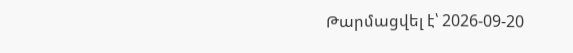Թարմացվել է՝ 2026-09-20